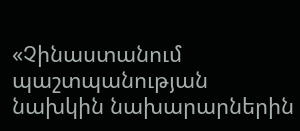«Չինաստանում պաշտպանության նախկին նախարարներին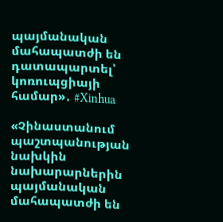պայմանական մահապատժի են դատապարտել՝ կոռուպցիայի համար»․ #Xinhua

«Չինաստանում պաշտպանության նախկին նախարարներին պայմանական մահապատժի են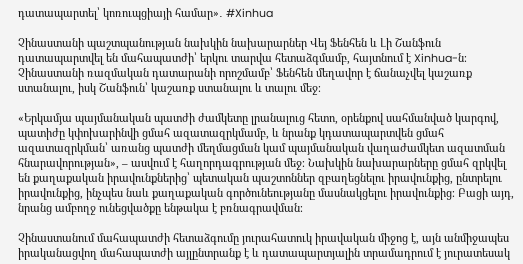դատապարտել՝ կոռուպցիայի համար»․ #Xinhua

Չինաստանի պաշտպանության նախկին նախարարներ Վեյ Ֆենհեն և Լի Շանֆուն դատապարտվել են մահապատժի՝ երկու տարվա հետաձգմամբ, հայտնում է Xinhua-ն։ Չինաստանի ռազմական դատարանի որոշմամբ՝ Ֆենհեն մեղավոր է ճանաչվել կաշառք ստանալու, իսկ Շանֆուն՝ կաշառք ստանալու և տալու մեջ։

«Երկամյա պայմանական պատժի ժամկետը լրանալուց հետո, օրենքով սահմանված կարգով, պատիժը կփոխարինվի ցմահ ազատազրկմամբ, և նրանք կդատապարտվեն ցմահ ազատազրկման՝ առանց պատժի մեղմացման կամ պայմանական վաղաժամկետ ազատման հնարավորության», – ասվում է հաղորդագրության մեջ։ Նախկին նախարարները ցմահ զրկվել են քաղաքական իրավունքներից՝ պետական պաշտոններ զբաղեցնելու իրավունքից, ընտրելու իրավունքից, ինչպես նաև քաղաքական գործունեությանը մասնակցելու իրավունքից։ Բացի այդ, նրանց ամբողջ ունեցվածքը ենթակա է բռնագրավման։

Չինաստանում մահապատժի հետաձգումը յուրահատուկ իրավական միջոց է, այն անմիջապես իրականացվող մահապատժի այլընտրանք է և դատապարտյալին տրամադրում է յուրատեսակ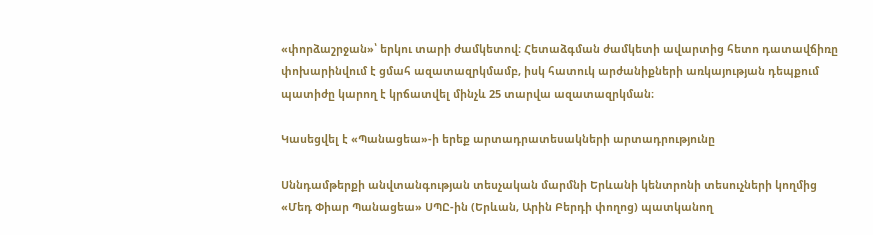«փորձաշրջան»՝ երկու տարի ժամկետով։ Հետաձգման ժամկետի ավարտից հետո դատավճիռը փոխարինվում է ցմահ ազատազրկմամբ, իսկ հատուկ արժանիքների առկայության դեպքում պատիժը կարող է կրճատվել մինչև 25 տարվա ազատազրկման։

Կասեցվել է «Պանացեա»-ի երեք արտադրատեսակների արտադրությունը

Սննդամթերքի անվտանգության տեսչական մարմնի Երևանի կենտրոնի տեսուչների կողմից «Մեդ Փիար Պանացեա» ՍՊԸ-ին (Երևան, Արին Բերդի փողոց) պատկանող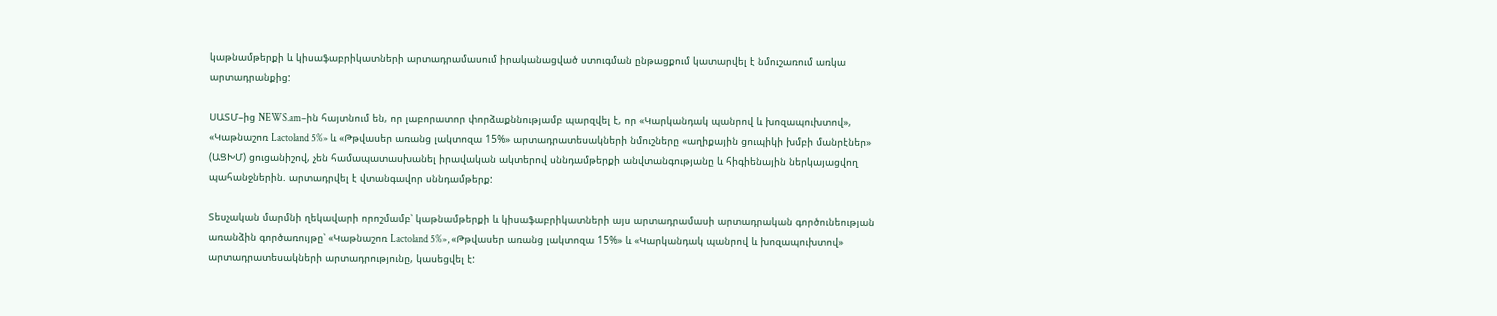կաթնամթերքի և կիսաֆաբրիկատների արտադրամասում իրականացված ստուգման ընթացքում կատարվել է նմուշառում առկա արտադրանքից:

ՍԱՏՄ–ից NEWS.am–ին հայտնում են, որ լաբորատոր փորձաքննությամբ պարզվել է, որ «Կարկանդակ պանրով և խոզապուխտով», «Կաթնաշոռ Lactoland 5%» և «Թթվասեր առանց լակտոզա 15%» արտադրատեսակների նմուշները «աղիքային ցուպիկի խմբի մանրէներ» (ԱՑԽՄ) ցուցանիշով, չեն համապատասխանել իրավական ակտերով սննդամթերքի անվտանգությանը և հիգիենային ներկայացվող պահանջներին. արտադրվել է վտանգավոր սննդամթերք:

Տեսչական մարմնի ղեկավարի որոշմամբ՝ կաթնամթերքի և կիսաֆաբրիկատների այս արտադրամասի արտադրական գործունեության առանձին գործառույթը՝ «Կաթնաշոռ Lactoland 5%», «Թթվասեր առանց լակտոզա 15%» և «Կարկանդակ պանրով և խոզապուխտով» արտադրատեսակների արտադրությունը, կասեցվել է: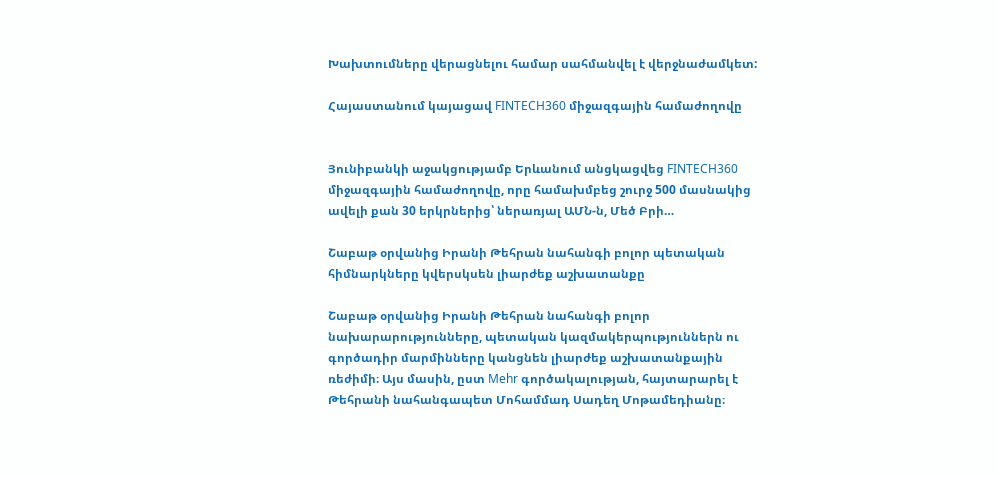Խախտումները վերացնելու համար սահմանվել է վերջնաժամկետ:

Հայաստանում կայացավ FINTECH360 միջազգային համաժողովը


Յունիբանկի աջակցությամբ Երևանում անցկացվեց FINTECH360 միջազգային համաժողովը, որը համախմբեց շուրջ 500 մասնակից ավելի քան 30 երկրներից՝ ներառյալ ԱՄՆ-ն, Մեծ Բրի…

Շաբաթ օրվանից Իրանի Թեհրան նահանգի բոլոր պետական հիմնարկները կվերսկսեն լիարժեք աշխատանքը

Շաբաթ օրվանից Իրանի Թեհրան նահանգի բոլոր նախարարությունները, պետական կազմակերպություններն ու գործադիր մարմինները կանցնեն լիարժեք աշխատանքային ռեժիմի։ Այս մասին, ըստ Mehr գործակալության, հայտարարել է Թեհրանի նահանգապետ Մոհամմադ Սադեղ Մոթամեդիանը։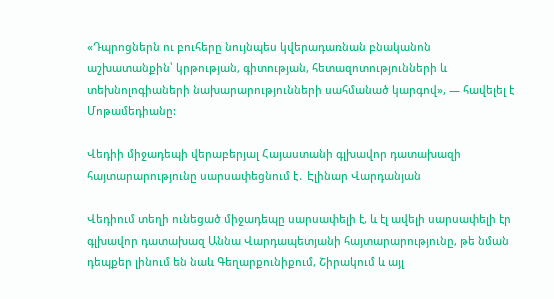«Դպրոցներն ու բուհերը նույնպես կվերադառնան բնականոն աշխատանքին՝ կրթության, գիտության, հետազոտությունների և տեխնոլոգիաների նախարարությունների սահմանած կարգով», — հավելել է Մոթամեդիանը:

Վեդիի միջադեպի վերաբերյալ Հայաստանի գլխավոր դատախազի հայտարարությունը սարսափեցնում է․ Էլինար Վարդանյան

Վեդիում տեղի ունեցած միջադեպը սարսափելի է, և էլ ավելի սարսափելի էր գլխավոր դատախազ Աննա Վարդապետյանի հայտարարությունը, թե նման դեպքեր լինում են նաև Գեղարքունիքում, Շիրակում և այլ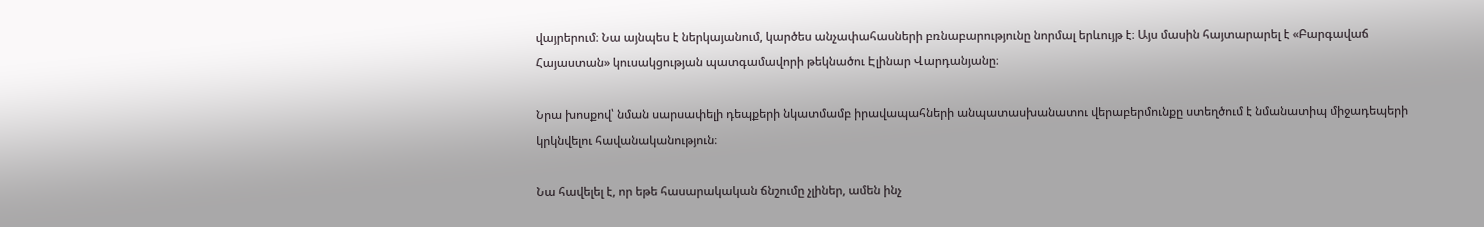վայրերում։ Նա այնպես է ներկայանում, կարծես անչափահասների բռնաբարությունը նորմալ երևույթ է։ Այս մասին հայտարարել է «Բարգավաճ Հայաստան» կուսակցության պատգամավորի թեկնածու Էլինար Վարդանյանը։

Նրա խոսքով՝ նման սարսափելի դեպքերի նկատմամբ իրավապահների անպատասխանատու վերաբերմունքը ստեղծում է նմանատիպ միջադեպերի կրկնվելու հավանականություն։

Նա հավելել է, որ եթե հասարակական ճնշումը չլիներ, ամեն ինչ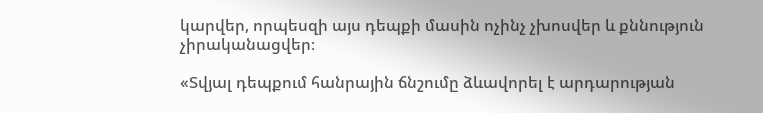կարվեր, որպեսզի այս դեպքի մասին ոչինչ չխոսվեր և քննություն չիրականացվեր։

«Տվյալ դեպքում հանրային ճնշումը ձևավորել է արդարության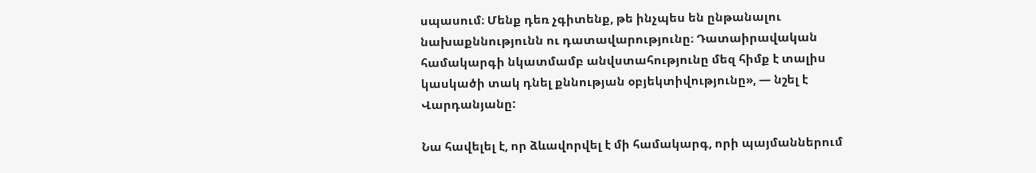սպասում։ Մենք դեռ չգիտենք, թե ինչպես են ընթանալու նախաքննությունն ու դատավարությունը։ Դատաիրավական համակարգի նկատմամբ անվստահությունը մեզ հիմք է տալիս կասկածի տակ դնել քննության օբյեկտիվությունը», — նշել է Վարդանյանը:

Նա հավելել է, որ ձևավորվել է մի համակարգ, որի պայմաններում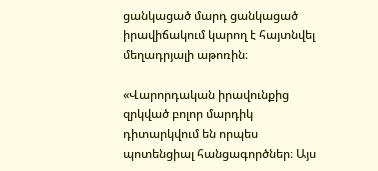ցանկացած մարդ ցանկացած իրավիճակում կարող է հայտնվել մեղադրյալի աթոռին։

«Վարորդական իրավունքից զրկված բոլոր մարդիկ դիտարկվում են որպես պոտենցիալ հանցագործներ։ Այս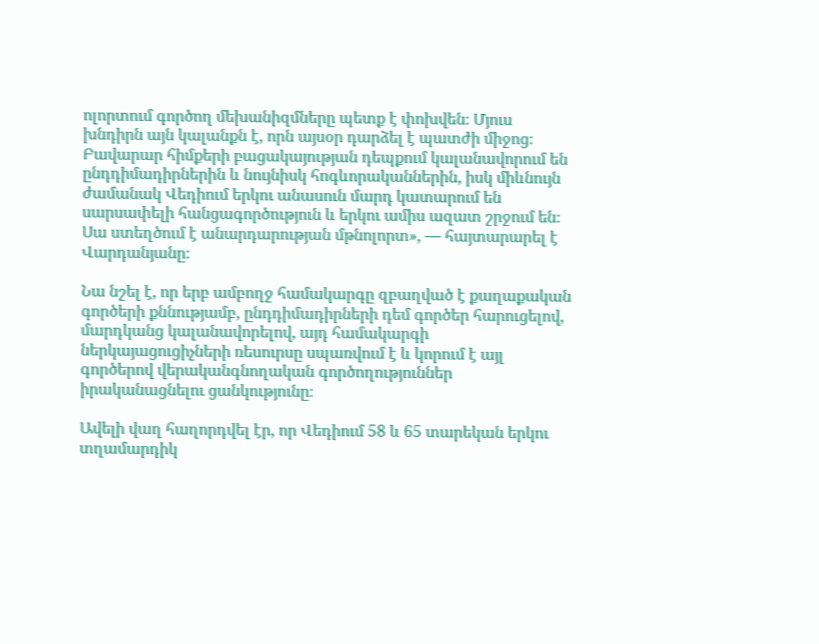ոլորտում գործող մեխանիզմները պետք է փոխվեն։ Մյուս խնդիրն այն կալանքն է, որն այսօր դարձել է պատժի միջոց։ Բավարար հիմքերի բացակայության դեպքում կալանավորում են ընդդիմադիրներին և նույնիսկ հոգևորականներին, իսկ միևնույն ժամանակ Վեդիում երկու անասուն մարդ կատարում են սարսափելի հանցագործություն և երկու ամիս ազատ շրջում են։ Սա ստեղծում է անարդարության մթնոլորտ», — հայտարարել է Վարդանյանը։

Նա նշել է, որ երբ ամբողջ համակարգը զբաղված է քաղաքական գործերի քննությամբ, ընդդիմադիրների դեմ գործեր հարուցելով, մարդկանց կալանավորելով, այդ համակարգի ներկայացուցիչների ռեսուրսը սպառվում է և կորում է այլ գործերով վերականգնողական գործողություններ իրականացնելու ցանկությունը։

Ավելի վաղ հաղորդվել էր, որ Վեդիում 58 և 65 տարեկան երկու տղամարդիկ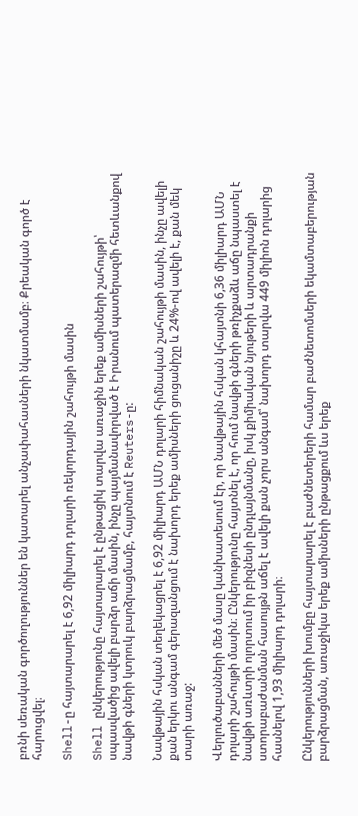բռնի սեռական գործողություններ են կատարել անչափահասների նկատմամբ։ Քրեական գործ է հարուցվել։

Shell-ը հայտարարել է 6,92 միլիարդ դոլարի ռեկորդային շահույթի մասին

Shell ընկերությունը հայտարարել է ընթացիկ տարվա առաջին երեք ամիսների շահույթի՝ սպասվածից ավելի բարձր աճի մասին, ինչը պայմանավորված է Իրանում պատերազմի հետևանքով նավթի գների կտրուկ բարձրացմամբ, հայտնում է Reuters-ը:

Նավթային հսկան տեղեկացրել է 6,92 միլիարդ ԱՄՆ դոլարի հիմնական շահույթի մասին, ինչը ավելի քան երկու անգամ գերազանցում է նախորդ երեք ամիսների ցուցանիշը և 24%-ով ավելի է, քան մեկ տարի առաջ:

Վերլուծաբանների մեծ մասը կանխատեսում էր, որ նավթային հսկան կհայտնի 6,36 միլիարդ ԱՄՆ դոլարի շահույթի մասին։ Ընկերությունը հայտնել է, որ հում նավթի գների թռիչքաձև աճը նպաստել է նավթի առևտրի ոլորտում իր բիզնեսի ընդլայնմանը, իսկ քիմիական նյութերի և արտադրանքի ստորաբաժանման հասույթն աճել է ավելի քան չորս անգամ՝ նախորդ տարվա 449 միլիոն դոլարից հասնելով 1,93 միլիարդ դոլարի։

Ընկերությունների խումբը հայտարարել է բաժնետերերի համար բաժնետոմսերի եկամտաբերության բարձրացման, առաջիկա երեք ամիսների ընթացքում ևս երեք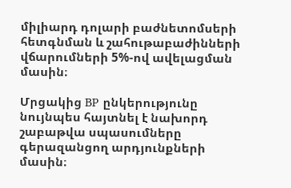միլիարդ դոլարի բաժնետոմսերի հետգնման և շահութաբաժինների վճարումների 5%-ով ավելացման մասին։

Մրցակից BP ընկերությունը նույնպես հայտնել է նախորդ շաբաթվա սպասումները գերազանցող արդյունքների մասին։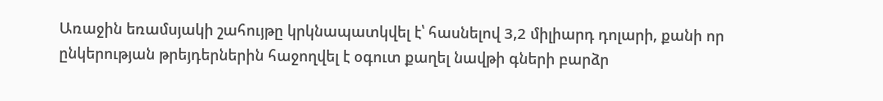Առաջին եռամսյակի շահույթը կրկնապատկվել է՝ հասնելով 3,2 միլիարդ դոլարի, քանի որ ընկերության թրեյդերներին հաջողվել է օգուտ քաղել նավթի գների բարձր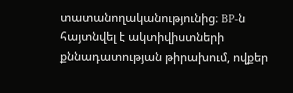տատանողականությունից։ BP-ն հայտնվել է ակտիվիստների քննադատության թիրախում, ովքեր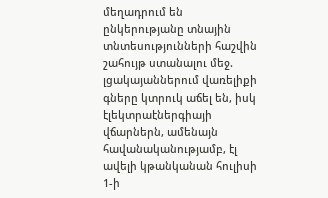մեղադրում են ընկերությանը տնային տնտեսությունների հաշվին շահույթ ստանալու մեջ. լցակայաններում վառելիքի գները կտրուկ աճել են, իսկ էլեկտրաէներգիայի վճարներն, ամենայն հավանականությամբ, էլ ավելի կթանկանան հուլիսի 1-ի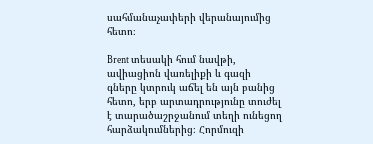սահմանաչափերի վերանայումից հետո։

Brent տեսակի հում նավթի, ավիացիոն վառելիքի և գազի գները կտրուկ աճել են այն բանից հետո, երբ արտադրությունը տուժել է տարածաշրջանում տեղի ունեցող հարձակումներից։ Հորմուզի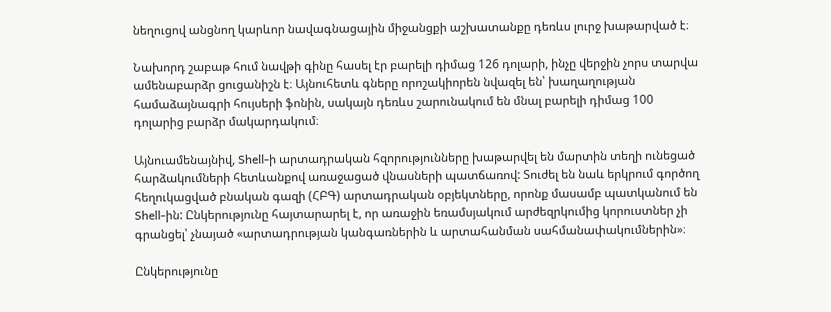նեղուցով անցնող կարևոր նավագնացային միջանցքի աշխատանքը դեռևս լուրջ խաթարված է։

Նախորդ շաբաթ հում նավթի գինը հասել էր բարելի դիմաց 126 դոլարի, ինչը վերջին չորս տարվա ամենաբարձր ցուցանիշն է։ Այնուհետև գները որոշակիորեն նվազել են՝ խաղաղության համաձայնագրի հույսերի ֆոնին, սակայն դեռևս շարունակում են մնալ բարելի դիմաց 100 դոլարից բարձր մակարդակում։

Այնուամենայնիվ, Shell-ի արտադրական հզորությունները խաթարվել են մարտին տեղի ունեցած հարձակումների հետևանքով առաջացած վնասների պատճառով: Տուժել են նաև երկրում գործող հեղուկացված բնական գազի (ՀԲԳ) արտադրական օբյեկտները, որոնք մասամբ պատկանում են Shell-ին: Ընկերությունը հայտարարել է, որ առաջին եռամսյակում արժեզրկումից կորուստներ չի գրանցել՝ չնայած «արտադրության կանգառներին և արտահանման սահմանափակումներին»։

Ընկերությունը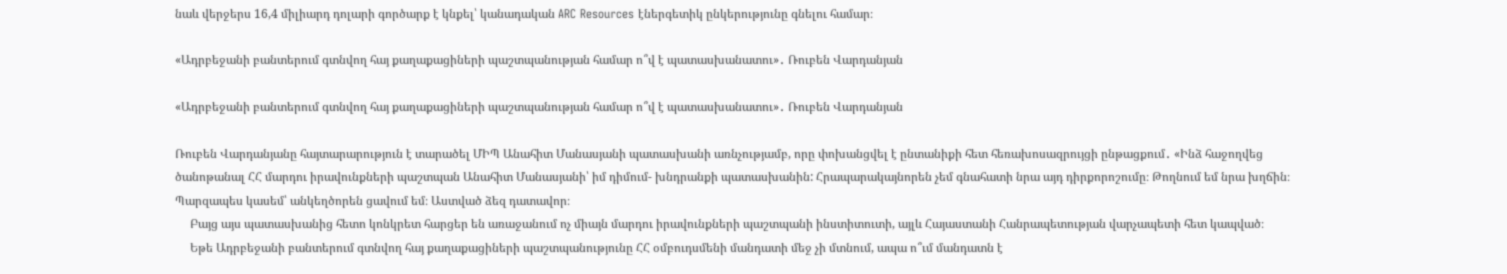նաև վերջերս 16,4 միլիարդ դոլարի գործարք է կնքել՝ կանադական ARC Resources էներգետիկ ընկերությունը գնելու համար։

«Ադրբեջանի բանտերում գտնվող հայ քաղաքացիների պաշտպանության համար ո՞վ է պատասխանատու»․ Ռուբեն Վարդանյան

«Ադրբեջանի բանտերում գտնվող հայ քաղաքացիների պաշտպանության համար ո՞վ է պատասխանատու»․ Ռուբեն Վարդանյան

Ռուբեն Վարդանյանը հայտարարություն է տարածել ՄԻՊ Անահիտ Մանասյանի պատասխանի առնչությամբ, որը փոխանցվել է ընտանիքի հետ հեռախոսազրույցի ընթացքում․ «Ինձ հաջողվեց ծանոթանալ ՀՀ մարդու իրավունքների պաշտպան Անահիտ Մանասյանի՝ իմ դիմում- խնդրանքի պատասխանին: Հրապարակայնորեն չեմ գնահատի նրա այդ դիրքորոշումը։ Թողնում եմ նրա խղճին։ Պարզապես կասեմ՝ անկեղծորեն ցավում եմ։ Աստված ձեզ դատավոր։
     Բայց այս պատասխանից հետո կոնկրետ հարցեր են առաջանում ոչ միայն մարդու իրավունքների պաշտպանի ինստիտուտի, այլև Հայաստանի Հանրապետության վարչապետի հետ կապված։
     Եթե Ադրբեջանի բանտերում գտնվող հայ քաղաքացիների պաշտպանությունը ՀՀ օմբուդսմենի մանդատի մեջ չի մտնում, ապա ո՞ւմ մանդատն է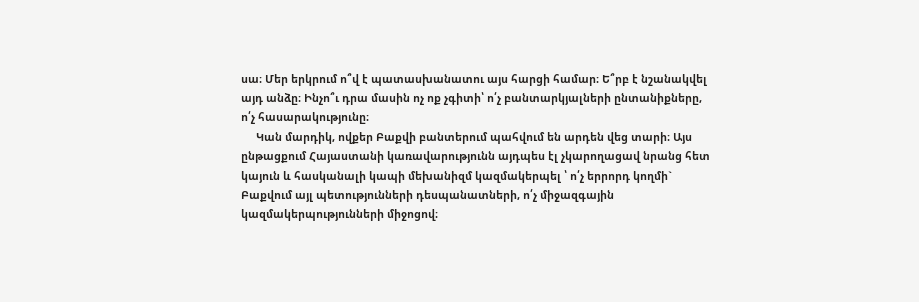սա։ Մեր երկրում ո՞վ է պատասխանատու այս հարցի համար։ Ե՞րբ է նշանակվել այդ անձը։ Ինչո՞ւ դրա մասին ոչ ոք չգիտի՝ ո՛չ բանտարկյալների ընտանիքները, ո՛չ հասարակությունը։
     Կան մարդիկ, ովքեր Բաքվի բանտերում պահվում են արդեն վեց տարի։ Այս ընթացքում Հայաստանի կառավարությունն այդպես էլ չկարողացավ նրանց հետ կայուն և հասկանալի կապի մեխանիզմ կազմակերպել ՝ ո՛չ երրորդ կողմի` Բաքվում այլ պետությունների դեսպանատների, ո՛չ միջազգային կազմակերպությունների միջոցով։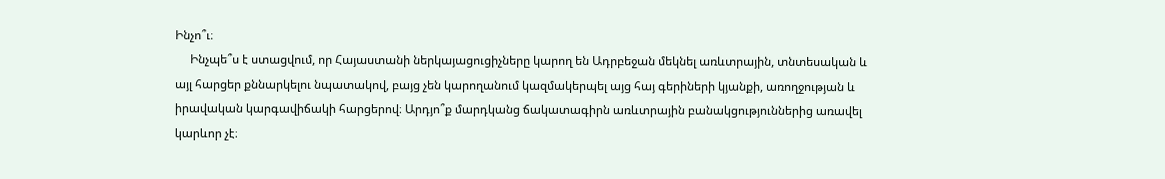Ինչո՞ւ։
     Ինչպե՞ս է ստացվում, որ Հայաստանի ներկայացուցիչները կարող են Ադրբեջան մեկնել առևտրային, տնտեսական և այլ հարցեր քննարկելու նպատակով, բայց չեն կարողանում կազմակերպել այց հայ գերիների կյանքի, առողջության և իրավական կարգավիճակի հարցերով։ Արդյո՞ք մարդկանց ճակատագիրն առևտրային բանակցություններից առավել կարևոր չէ։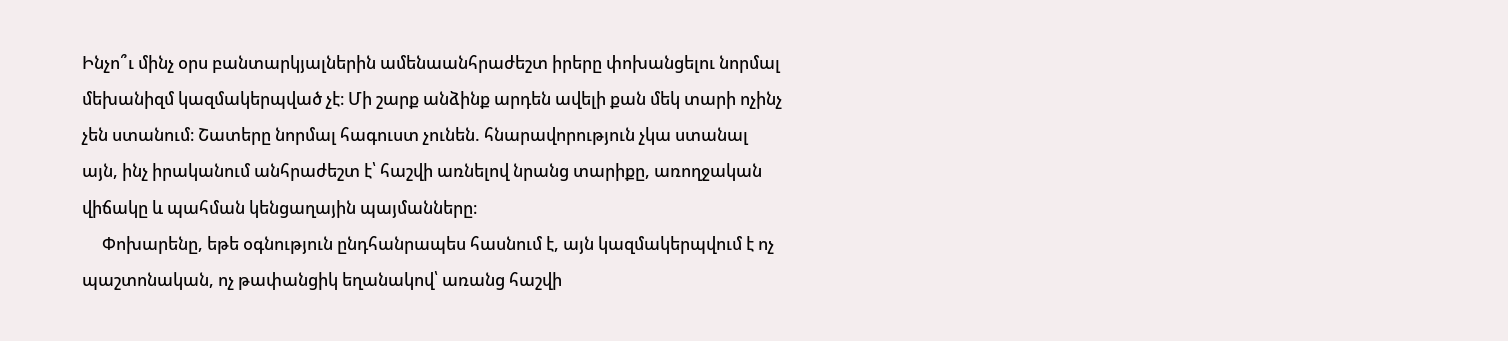Ինչո՞ւ մինչ օրս բանտարկյալներին ամենաանհրաժեշտ իրերը փոխանցելու նորմալ մեխանիզմ կազմակերպված չէ։ Մի շարք անձինք արդեն ավելի քան մեկ տարի ոչինչ չեն ստանում։ Շատերը նորմալ հագուստ չունեն. հնարավորություն չկա ստանալ այն, ինչ իրականում անհրաժեշտ է՝ հաշվի առնելով նրանց տարիքը, առողջական վիճակը և պահման կենցաղային պայմանները։
     Փոխարենը, եթե օգնություն ընդհանրապես հասնում է, այն կազմակերպվում է ոչ պաշտոնական, ոչ թափանցիկ եղանակով՝ առանց հաշվի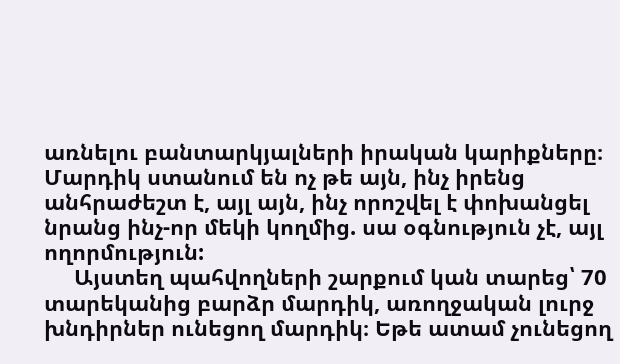առնելու բանտարկյալների իրական կարիքները։ Մարդիկ ստանում են ոչ թե այն, ինչ իրենց անհրաժեշտ է, այլ այն, ինչ որոշվել է փոխանցել նրանց ինչ-որ մեկի կողմից. սա օգնություն չէ, այլ ողորմություն:
     Այստեղ պահվողների շարքում կան տարեց՝ 70 տարեկանից բարձր մարդիկ, առողջական լուրջ խնդիրներ ունեցող մարդիկ։ Եթե ատամ չունեցող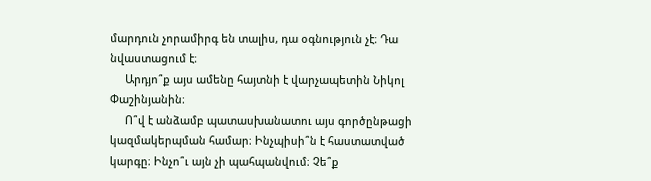մարդուն չորամիրգ են տալիս, դա օգնություն չէ։ Դա նվաստացում է։
     Արդյո՞ք այս ամենը հայտնի է վարչապետին Նիկոլ Փաշինյանին։
     Ո՞վ է անձամբ պատասխանատու այս գործընթացի կազմակերպման համար։ Ինչպիսի՞ն է հաստատված կարգը։ Ինչո՞ւ այն չի պահպանվում։ Չե՞ք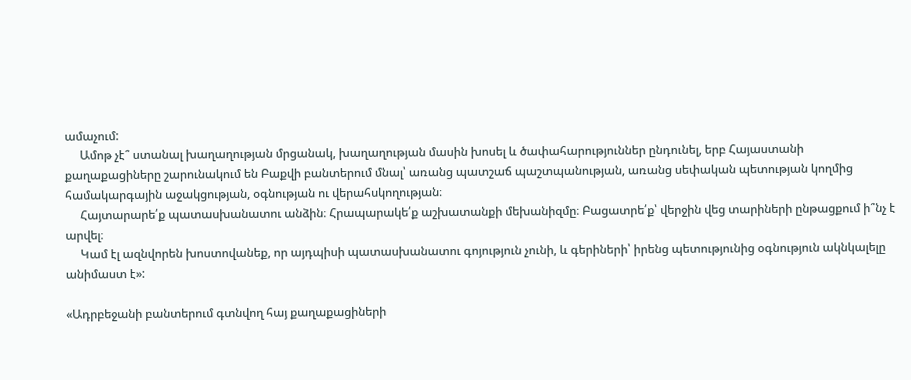ամաչում:
     Ամոթ չէ՞ ստանալ խաղաղության մրցանակ, խաղաղության մասին խոսել և ծափահարություններ ընդունել, երբ Հայաստանի քաղաքացիները շարունակում են Բաքվի բանտերում մնալ՝ առանց պատշաճ պաշտպանության, առանց սեփական պետության կողմից համակարգային աջակցության, օգնության ու վերահսկողության։
     Հայտարարե՛ք պատասխանատու անձին։ Հրապարակե՛ք աշխատանքի մեխանիզմը։ Բացատրե՛ք՝ վերջին վեց տարիների ընթացքում ի՞նչ է արվել։
     Կամ էլ ազնվորեն խոստովանեք, որ այդպիսի պատասխանատու գոյություն չունի, և գերիների՝ իրենց պետությունից օգնություն ակնկալելը անիմաստ է»:

«Ադրբեջանի բանտերում գտնվող հայ քաղաքացիների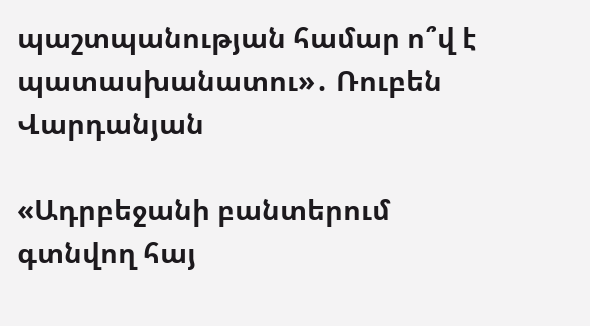պաշտպանության համար ո՞վ է պատասխանատու»․ Ռուբեն Վարդանյան

«Ադրբեջանի բանտերում գտնվող հայ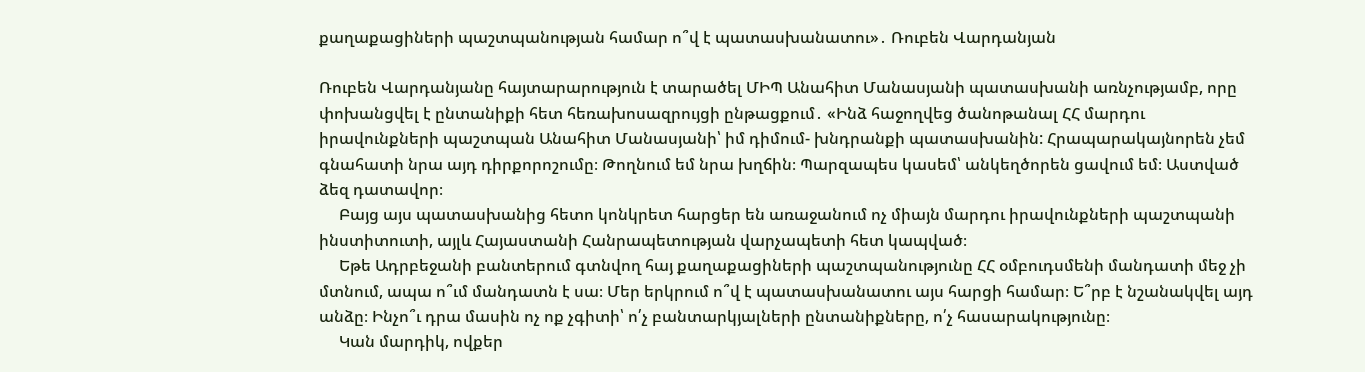քաղաքացիների պաշտպանության համար ո՞վ է պատասխանատու»․ Ռուբեն Վարդանյան

Ռուբեն Վարդանյանը հայտարարություն է տարածել ՄԻՊ Անահիտ Մանասյանի պատասխանի առնչությամբ, որը փոխանցվել է ընտանիքի հետ հեռախոսազրույցի ընթացքում․ «Ինձ հաջողվեց ծանոթանալ ՀՀ մարդու իրավունքների պաշտպան Անահիտ Մանասյանի՝ իմ դիմում- խնդրանքի պատասխանին: Հրապարակայնորեն չեմ գնահատի նրա այդ դիրքորոշումը։ Թողնում եմ նրա խղճին։ Պարզապես կասեմ՝ անկեղծորեն ցավում եմ։ Աստված ձեզ դատավոր։
     Բայց այս պատասխանից հետո կոնկրետ հարցեր են առաջանում ոչ միայն մարդու իրավունքների պաշտպանի ինստիտուտի, այլև Հայաստանի Հանրապետության վարչապետի հետ կապված։
     Եթե Ադրբեջանի բանտերում գտնվող հայ քաղաքացիների պաշտպանությունը ՀՀ օմբուդսմենի մանդատի մեջ չի մտնում, ապա ո՞ւմ մանդատն է սա։ Մեր երկրում ո՞վ է պատասխանատու այս հարցի համար։ Ե՞րբ է նշանակվել այդ անձը։ Ինչո՞ւ դրա մասին ոչ ոք չգիտի՝ ո՛չ բանտարկյալների ընտանիքները, ո՛չ հասարակությունը։
     Կան մարդիկ, ովքեր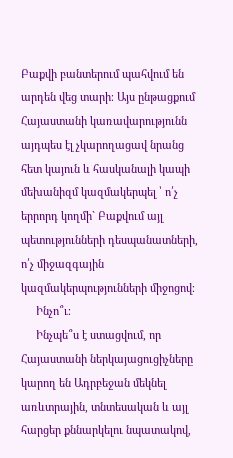Բաքվի բանտերում պահվում են արդեն վեց տարի։ Այս ընթացքում Հայաստանի կառավարությունն այդպես էլ չկարողացավ նրանց հետ կայուն և հասկանալի կապի մեխանիզմ կազմակերպել ՝ ո՛չ երրորդ կողմի` Բաքվում այլ պետությունների դեսպանատների, ո՛չ միջազգային կազմակերպությունների միջոցով։
     Ինչո՞ւ։
     Ինչպե՞ս է ստացվում, որ Հայաստանի ներկայացուցիչները կարող են Ադրբեջան մեկնել առևտրային, տնտեսական և այլ հարցեր քննարկելու նպատակով,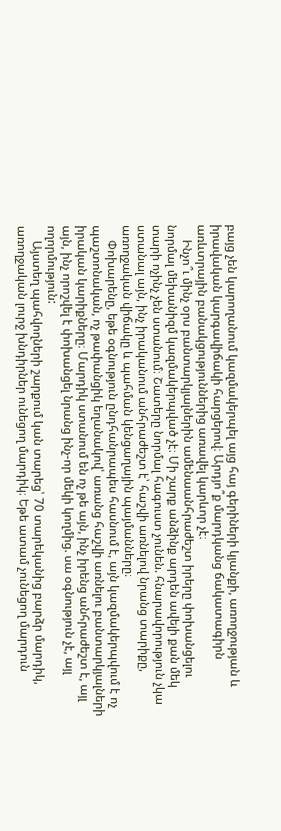բայց չեն կարողանում կազմակերպել այց հայ գերիների կյանքի, առողջության և իրավական կարգավիճակի հարցերով։ Արդյո՞ք մարդկանց ճակատագիրն առևտրային բանակցություններից առավել կարևոր չէ։
     Ինչո՞ւ մինչ օրս բանտարկյալներին ամենաանհրաժեշտ իրերը փոխանցելու նորմալ մեխանիզմ կազմակերպված չէ։ Մի շարք անձինք արդեն ավելի քան մեկ տարի ոչինչ չեն ստանում։ Շատերը նորմալ հագուստ չունեն. հնարավորություն չկա ստանալ այն, ինչ իրականում անհրաժեշտ է՝ հաշվի առնելով նրանց տարիքը, առողջական վիճակը և պահման կենցաղային պայմանները։
     Փոխարենը, եթե օգնություն ընդհանրապես հասնում է, այն կազմակերպվում է ոչ պաշտոնական, ոչ թափանցիկ եղանակով՝ առանց հաշվի առնելու բանտարկյալների իրական կարիքները։ Մարդիկ ստանում են ոչ թե այն, ինչ իրենց անհրաժեշտ է, այլ այն, ինչ որոշվել է փոխանցել նրանց ինչ-որ մեկի կողմից. սա օգնություն չէ, այլ ողորմություն:
     Այստեղ պահվողների շարքում կան տարեց՝ 70 տարեկանից բարձր մարդիկ, առողջական լուրջ խնդիրներ ունեցող մարդիկ։ Եթե ատամ չունեցող մարդուն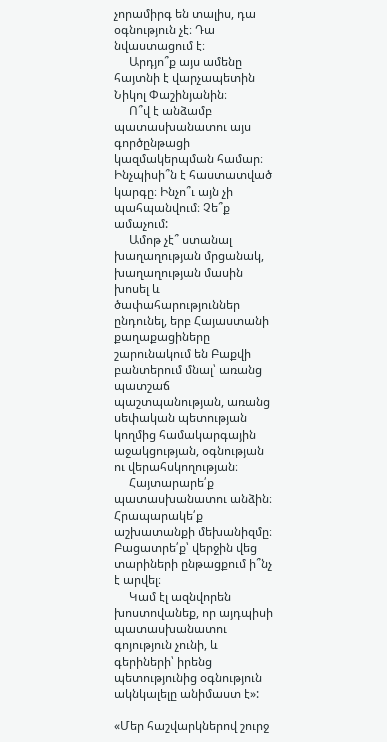չորամիրգ են տալիս, դա օգնություն չէ։ Դա նվաստացում է։
     Արդյո՞ք այս ամենը հայտնի է վարչապետին Նիկոլ Փաշինյանին։
     Ո՞վ է անձամբ պատասխանատու այս գործընթացի կազմակերպման համար։ Ինչպիսի՞ն է հաստատված կարգը։ Ինչո՞ւ այն չի պահպանվում։ Չե՞ք ամաչում:
     Ամոթ չէ՞ ստանալ խաղաղության մրցանակ, խաղաղության մասին խոսել և ծափահարություններ ընդունել, երբ Հայաստանի քաղաքացիները շարունակում են Բաքվի բանտերում մնալ՝ առանց պատշաճ պաշտպանության, առանց սեփական պետության կողմից համակարգային աջակցության, օգնության ու վերահսկողության։
     Հայտարարե՛ք պատասխանատու անձին։ Հրապարակե՛ք աշխատանքի մեխանիզմը։ Բացատրե՛ք՝ վերջին վեց տարիների ընթացքում ի՞նչ է արվել։
     Կամ էլ ազնվորեն խոստովանեք, որ այդպիսի պատասխանատու գոյություն չունի, և գերիների՝ իրենց պետությունից օգնություն ակնկալելը անիմաստ է»:

«Մեր հաշվարկներով շուրջ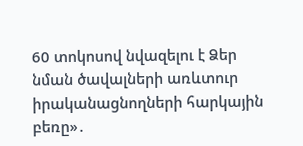60 տոկոսով նվազելու է Ձեր նման ծավալների առևտուր իրականացնողների հարկային բեռը»․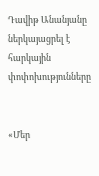Դավիթ Անանյանը ներկայացրել է հարկային փոփոխությունները


«Մեր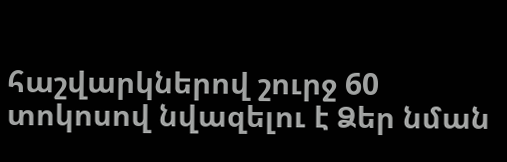հաշվարկներով շուրջ 60 տոկոսով նվազելու է Ձեր նման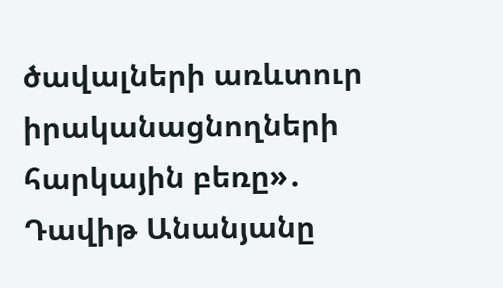ծավալների առևտուր իրականացնողների հարկային բեռը»․ Դավիթ Անանյանը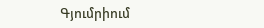Գյումրիում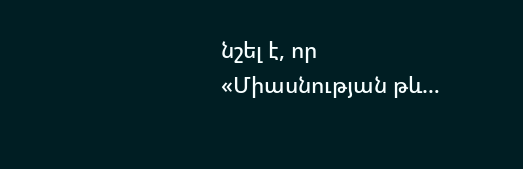նշել է, որ «Միասնության թև…